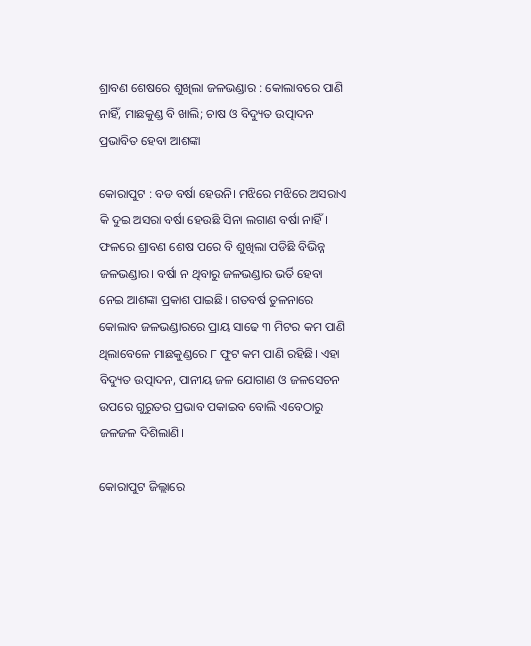ଶ୍ରାବଣ ଶେଷରେ ଶୁଖିଲା ଜଳଭଣ୍ଡାର : କୋଲାବରେ ପାଣି ନାହିଁ, ମାଛକୁଣ୍ଡ ବି ଖାଲି; ଚାଷ ଓ ବିଦ୍ୟୁତ ଉତ୍ପାଦନ ପ୍ରଭାବିତ ହେବା ଆଶଙ୍କା

କୋରାପୁଟ : ବଡ ବର୍ଷା ହେଉନି। ମଝିରେ ମଝିରେ ଅସରାଏ କି ଦୁଇ ଅସରା ବର୍ଷା ହେଉଛି ସିନା ଲଗାଣ ବର୍ଷା ନାହିଁ। ଫଳରେ ଶ୍ରାବଣ ଶେଷ ପରେ ବି ଶୁଖିଲା ପଡିଛି ବିଭିନ୍ନ ଜଳଭଣ୍ଡାର। ବର୍ଷା ନ ଥିବାରୁ ଜଳଭଣ୍ଡାର ଭର୍ତି ହେବା ନେଇ ଆଶଙ୍କା ପ୍ରକାଶ ପାଇଛି। ଗତବର୍ଷ ତୁଳନାରେ କୋଲାବ ଜଳଭଣ୍ଡାରରେ ପ୍ରାୟ ସାଢେ ୩ ମିଟର କମ ପାଣି ଥିଲାବେଳେ ମାଛକୁଣ୍ଡରେ ୮ ଫୁଟ କମ ପାଣି ରହିଛି। ଏହା ବିଦ୍ୟୁତ ଉତ୍ପାଦନ, ପାନୀୟ ଜଳ ଯୋଗାଣ ଓ ଜଳସେଚନ ଉପରେ ଗୁରୁତର ପ୍ରଭାବ ପକାଇବ ବୋଲି ଏବେଠାରୁ ଜଳଜଳ ଦିଶିଲାଣି।

କୋରାପୁଟ ଜିଲ୍ଲାରେ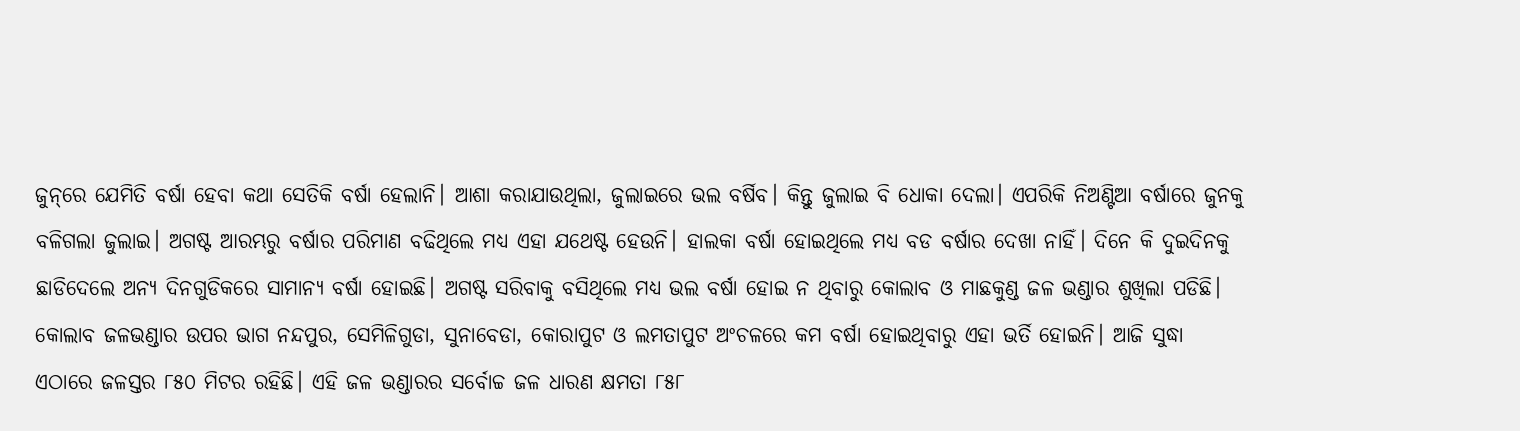ଜୁନ୍‌ରେ ଯେମିତି ବର୍ଷା ହେବା କଥା ସେତିକି ବର୍ଷା ହେଲାନି। ଆଶା କରାଯାଉଥିଲା, ଜୁଲାଇରେ ଭଲ ବର୍ଷିବ। କିନ୍ତୁ ଜୁଲାଇ ବି ଧୋକା ଦେଲା। ଏପରିକି ନିଅଣ୍ଟିଆ ବର୍ଷାରେ ଜୁନକୁ ବଳିଗଲା ଜୁଲାଇ। ଅଗଷ୍ଟ ଆରମ୍ଭରୁ ବର୍ଷାର ପରିମାଣ ବଢିଥିଲେ ମଧ୍ୟ ଏହା ଯଥେଷ୍ଟ ହେଉନି। ହାଲକା ବର୍ଷା ହୋଇଥିଲେ ମଧ୍ୟ ବଡ ବର୍ଷାର ଦେଖା ନାହିଁ। ଦିନେ କି ଦୁଇଦିନକୁ ଛାଡିଦେଲେ ଅନ୍ୟ ଦିନଗୁଡିକରେ ସାମାନ୍ୟ ବର୍ଷା ହୋଇଛି। ଅଗଷ୍ଟ ସରିବାକୁ ବସିଥିଲେ ମଧ୍ୟ ଭଲ ବର୍ଷା ହୋଇ ନ ଥିବାରୁ କୋଲାବ ଓ ମାଛକୁଣ୍ଡ ଜଳ ଭଣ୍ଡାର ଶୁଖିଲା ପଡିଛି। କୋଲାବ ଜଳଭଣ୍ଡାର ଉପର ଭାଗ ନନ୍ଦପୁର, ସେମିଳିଗୁଡା, ସୁନାବେଡା, କୋରାପୁଟ ଓ ଲମତାପୁଟ ଅଂଚଳରେ କମ ବର୍ଷା ହୋଇଥିବାରୁ ଏହା ଭର୍ତି ହୋଇନି। ଆଜି ସୁଦ୍ଧା ଏଠାରେ ଜଳସ୍ତର ୮୫୦ ମିଟର ରହିଛି। ଏହି ଜଳ ଭଣ୍ଡାରର ସର୍ବୋଚ୍ଚ ଜଳ ଧାରଣ କ୍ଷମତା ୮୫୮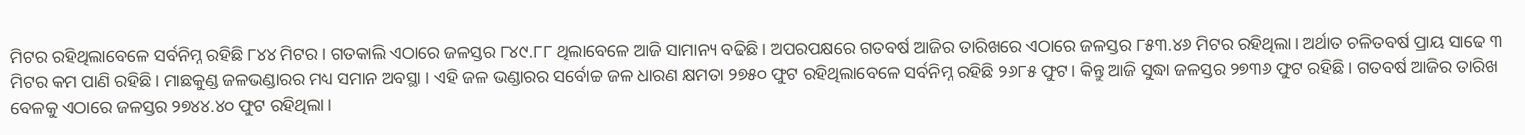ମିଟର ରହିଥିଲାବେଳେ ସର୍ବନିମ୍ନ ରହିଛି ୮୪୪ ମିଟର। ଗତକାଲି ଏଠାରେ ଜଳସ୍ତର ୮୪୯.୮୮ ଥିଲାବେଳେ ଆଜି ସାମାନ୍ୟ ବଢିଛି। ଅପରପକ୍ଷରେ ଗତବର୍ଷ ଆଜିର ତାରିଖରେ ଏଠାରେ ଜଳସ୍ତର ୮୫୩.୪୬ ମିଟର ରହିଥିଲା। ଅର୍ଥାତ ଚଳିତବର୍ଷ ପ୍ରାୟ ସାଢେ ୩ ମିଟର କମ ପାଣି ରହିଛି। ମାଛକୁଣ୍ଡ ଜଳଭଣ୍ଡାରର ମଧ୍ୟ ସମାନ ଅବସ୍ଥା । ଏହି ଜଳ ଭଣ୍ଡାରର ସର୍ବୋଚ୍ଚ ଜଳ ଧାରଣ କ୍ଷମତା ୨୭୫୦ ଫୁଟ ରହିଥିଲାବେଳେ ସର୍ବନିମ୍ନ ରହିଛି ୨୬୮୫ ଫୁଟ। କିନ୍ତୁ ଆଜି ସୁଦ୍ଧା ଜଳସ୍ତର ୨୭୩୬ ଫୁଟ ରହିଛି। ଗତବର୍ଷ ଆଜିର ତାରିଖ ବେଳକୁ ଏଠାରେ ଜଳସ୍ତର ୨୭୪୪.୪୦ ଫୁଟ ରହିଥିଲା।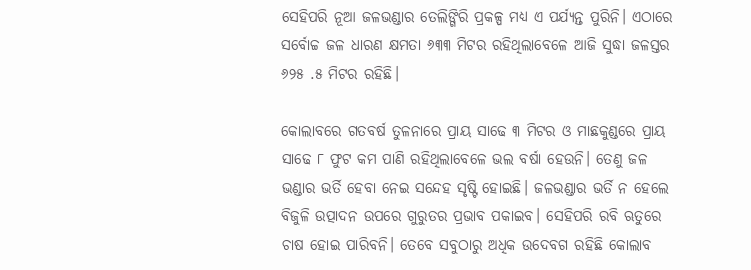ସେହିପରି ନୂଆ ଜଳଭଣ୍ଡାର ତେଲିଙ୍ଗିରି ପ୍ରକଳ୍ପ ମଧ୍ୟ ଏ ପର୍ଯ୍ୟନ୍ତ ପୁରିନି। ଏଠାରେ ସର୍ବୋଚ୍ଚ ଜଳ ଧାରଣ କ୍ଷମତା ୬୩୩ ମିଟର ରହିଥିଲାବେଳେ ଆଜି ସୁଦ୍ଧା ଜଳସ୍ତର ୬୨୫ .୫ ମିଟର ରହିଛି।

କୋଲାବରେ ଗତବର୍ଷ ତୁଳନାରେ ପ୍ରାୟ ସାଢେ ୩ ମିଟର ଓ ମାଛକୁଣ୍ଡରେ ପ୍ରାୟ ସାଢେ ୮ ଫୁଟ କମ ପାଣି ରହିଥିଲାବେଳେ ଭଲ ବର୍ଷା ହେଉନି। ତେଣୁ ଜଳ ଭଣ୍ଡାର ଭର୍ତି ହେବା ନେଇ ସନ୍ଦେହ ସୃଷ୍ଟି ହୋଇଛି। ଜଳଭଣ୍ଡାର ଭର୍ତି ନ ହେଲେ ବିଜୁଳି ଉତ୍ପାଦନ ଉପରେ ଗୁରୁତର ପ୍ରଭାବ ପକାଇବ। ସେହିପରି ରବି ଋତୁରେ ଚାଷ ହୋଇ ପାରିବନି। ତେବେ ସବୁଠାରୁ ଅଧିକ ଉଦେବଗ ରହିଛି କୋଲାବ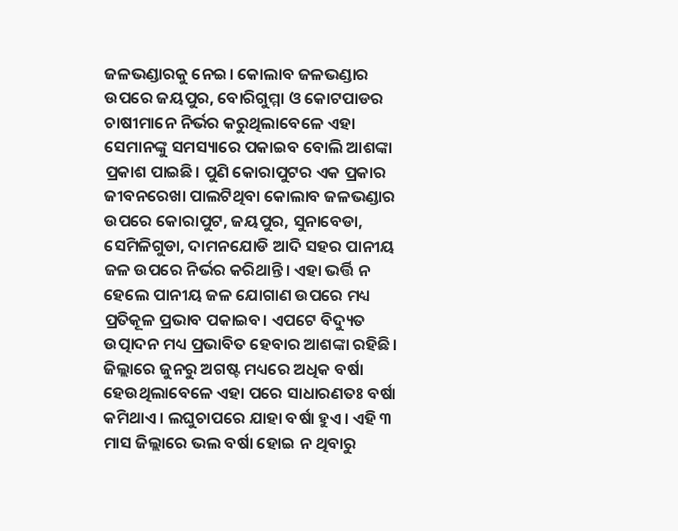ଜଳଭଣ୍ଡାରକୁ ନେଇ। କୋଲାବ ଜଳଭଣ୍ଡାର ଉପରେ ଜୟପୁର, ବୋରିଗୁମ୍ମା ଓ କୋଟପାଡର ଚାଷୀମାନେ ନିର୍ଭର କରୁଥିଲାବେଳେ ଏହା ସେମାନଙ୍କୁ ସମସ୍ୟାରେ ପକାଇବ ବୋଲି ଆଶଙ୍କା ପ୍ରକାଶ ପାଇଛି। ପୁଣି କୋରାପୁଟର ଏକ ପ୍ରକାର ଜୀବନରେଖା ପାଲଟିଥିବା କୋଲାବ ଜଳଭଣ୍ଡାର ଉପରେ କୋରାପୁଟ, ଜୟପୁର, ସୁନାବେଡା, ସେମିଳିଗୁଡା, ଦାମନଯୋଡି ଆଦି ସହର ପାନୀୟ ଜଳ ଉପରେ ନିର୍ଭର କରିଥାନ୍ତି। ଏହା ଭର୍ତ୍ତି ନ ହେଲେ ପାନୀୟ ଜଳ ଯୋଗାଣ ଉପରେ ମଧ୍ୟ ପ୍ରତିକୂଳ ପ୍ରଭାବ ପକାଇବ। ଏପଟେ ବିଦ୍ୟୁତ ଉତ୍ପାଦନ ମଧ୍ୟ ପ୍ରଭାବିତ ହେବାର ଆଶଙ୍କା ରହିଛି। ଜିଲ୍ଲାରେ ଜୁନରୁ ଅଗଷ୍ଟ ମଧ୍ୟରେ ଅଧିକ ବର୍ଷା ହେଉଥିଲାବେଳେ ଏହା ପରେ ସାଧାରଣତଃ ବର୍ଷା କମିଥାଏ। ଲଘୁଚାପରେ ଯାହା ବର୍ଷା ହୁଏ। ଏହି ୩ ମାସ ଜିଲ୍ଲାରେ ଭଲ ବର୍ଷା ହୋଇ ନ ଥିବାରୁ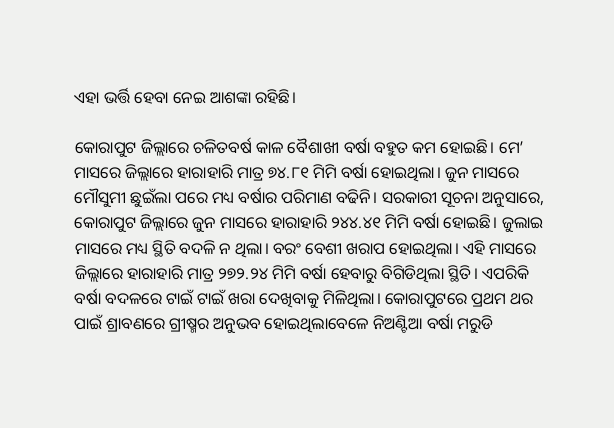ଏହା ଭର୍ତ୍ତି ହେବା ନେଇ ଆଶଙ୍କା ରହିଛି।

କୋରାପୁଟ ଜିଲ୍ଲାରେ ଚଳିତବର୍ଷ କାଳ ବୈଶାଖୀ ବର୍ଷା ବହୁତ କମ ହୋଇଛି। ମେ’ ମାସରେ ଜିଲ୍ଲାରେ ହାରାହାରି ମାତ୍ର ୭୪.୮୧ ମିମି ବର୍ଷା ହୋଇଥିଲା। ଜୁନ ମାସରେ ମୌସୁମୀ ଛୁଇଁଲା ପରେ ମଧ୍ୟ ବର୍ଷାର ପରିମାଣ ବଢିନି। ସରକାରୀ ସୂଚନା ଅନୁସାରେ, କୋରାପୁଟ ଜିଲ୍ଲାରେ ଜୁନ ମାସରେ ହାରାହାରି ୨୪୪.୪୧ ମିମି ବର୍ଷା ହୋଇଛି। ଜୁଲାଇ ମାସରେ ମଧ୍ୟ ସ୍ଥିତି ବଦଳି ନ ଥିଲା। ବରଂ ବେଶୀ ଖରାପ ହୋଇଥିଲା। ଏହି ମାସରେ ଜିଲ୍ଲାରେ ହାରାହାରି ମାତ୍ର ୨୭୨.୨୪ ମିମି ବର୍ଷା ହେବାରୁ ବିଗିଡିଥିଲା ସ୍ଥିତି। ଏପରିକି ବର୍ଷା ବଦଳରେ ଟାଇଁ ଟାଇଁ ଖରା ଦେଖିବାକୁ ମିଳିଥିଲା। କୋରାପୁଟରେ ପ୍ରଥମ ଥର ପାଇଁ ଶ୍ରାବଣରେ ଗ୍ରୀଷ୍ମର ଅନୁଭବ ହୋଇଥିଲାବେଳେ ନିଅଣ୍ଟିଆ ବର୍ଷା ମରୁଡି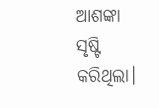ଆଶଙ୍କା ସୃଷ୍ଟି କରିଥିଲା।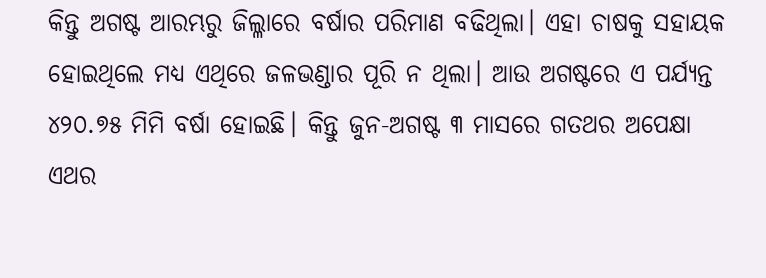କିନ୍ତୁ ଅଗଷ୍ଟ ଆରମ୍ଭରୁ ଜିଲ୍ଳାରେ ବର୍ଷାର ପରିମାଣ ବଢିଥିଲା। ଏହା ଚାଷକୁ ସହାୟକ ହୋଇଥିଲେ ମଧ୍ୟ ଏଥିରେ ଜଳଭଣ୍ଡାର ପୂରି ନ ଥିଲା। ଆଉ ଅଗଷ୍ଟରେ ଏ ପର୍ଯ୍ୟନ୍ତ ୪୨୦.୭୫ ମିମି ବର୍ଷା ହୋଇଛି। କିନ୍ତୁ ଜୁନ-ଅଗଷ୍ଟ ୩ ମାସରେ ଗତଥର ଅପେକ୍ଷା ଏଥର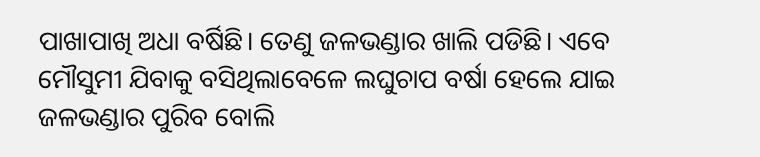ପାଖାପାଖି ଅଧା ବର୍ଷିଛି। ତେଣୁ ଜଳଭଣ୍ଡାର ଖାଲି ପଡିଛି। ଏବେ ମୌସୁମୀ ଯିବାକୁ ବସିଥିଲାବେଳେ ଲଘୁଚାପ ବର୍ଷା ହେଲେ ଯାଇ ଜଳଭଣ୍ଡାର ପୁରିବ ବୋଲି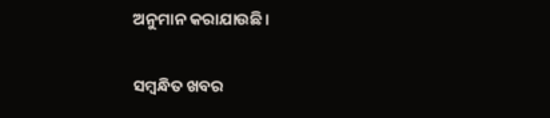ଅନୁମାନ କରାଯାଉଛି।

ସମ୍ବନ୍ଧିତ ଖବର